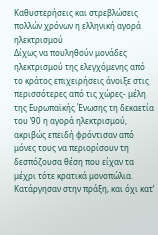Καθυστερήσεις και στρεβλώσεις πολλών χρόνων η ελληνική αγορά ηλεκτρισμού
Δίχως να πουληθούν μονάδες ηλεκτρισμού της ελεγχόμενης από το κράτος επιχειρήσεις άνοιξε στις περισσότερες από τις χώρες- μέλη της Ευρωπαϊκής Ένωσης τη δεκαετία του ’90 η αγορά ηλεκτρισμού, ακριβώς επειδή φρόντισαν από μόνες τους να περιορίσουν τη δεσπόζουσα θέση που είχαν τα μέχρι τότε κρατικά μονοπώλια.
Κατάργησαν στην πράξη, και όχι κατ’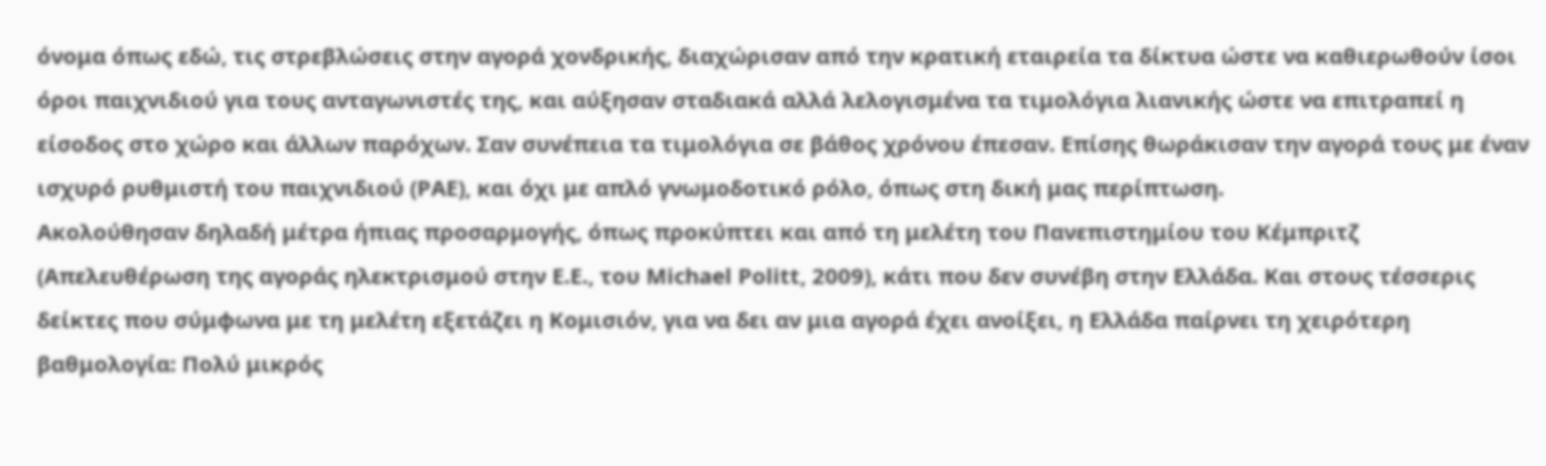όνομα όπως εδώ, τις στρεβλώσεις στην αγορά χονδρικής, διαχώρισαν από την κρατική εταιρεία τα δίκτυα ώστε να καθιερωθούν ίσοι όροι παιχνιδιού για τους ανταγωνιστές της, και αύξησαν σταδιακά αλλά λελογισμένα τα τιμολόγια λιανικής ώστε να επιτραπεί η είσοδος στο χώρο και άλλων παρόχων. Σαν συνέπεια τα τιμολόγια σε βάθος χρόνου έπεσαν. Επίσης θωράκισαν την αγορά τους με έναν ισχυρό ρυθμιστή του παιχνιδιού (ΡΑΕ), και όχι με απλό γνωμοδοτικό ρόλο, όπως στη δική μας περίπτωση.
Ακολούθησαν δηλαδή μέτρα ήπιας προσαρμογής, όπως προκύπτει και από τη μελέτη του Πανεπιστημίου του Κέμπριτζ (Απελευθέρωση της αγοράς ηλεκτρισμού στην Ε.Ε., του Michael Politt, 2009), κάτι που δεν συνέβη στην Ελλάδα. Και στους τέσσερις δείκτες που σύμφωνα με τη μελέτη εξετάζει η Κομισιόν, για να δει αν μια αγορά έχει ανοίξει, η Ελλάδα παίρνει τη χειρότερη βαθμολογία: Πολύ μικρός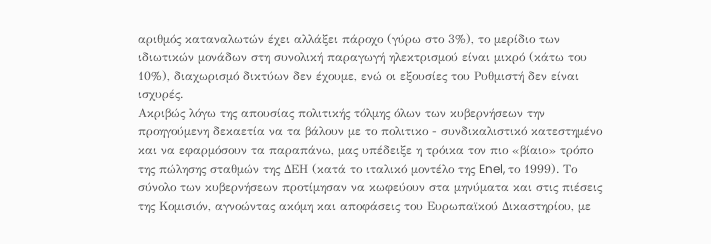αριθμός καταναλωτών έχει αλλάξει πάροχο (γύρω στο 3%), το μερίδιο των ιδιωτικών μονάδων στη συνολική παραγωγή ηλεκτρισμού είναι μικρό (κάτω του 10%), διαχωρισμό δικτύων δεν έχουμε, ενώ οι εξουσίες του Ρυθμιστή δεν είναι ισχυρές.
Ακριβώς λόγω της απουσίας πολιτικής τόλμης όλων των κυβερνήσεων την προηγούμενη δεκαετία να τα βάλουν με το πολιτικο - συνδικαλιστικό κατεστημένο και να εφαρμόσουν τα παραπάνω, μας υπέδειξε η τρόικα τον πιο «βίαιο» τρόπο της πώλησης σταθμών της ΔΕΗ (κατά το ιταλικό μοντέλο της Enel, το 1999). Το σύνολο των κυβερνήσεων προτίμησαν να κωφεύουν στα μηνύματα και στις πιέσεις της Κομισιόν, αγνοώντας ακόμη και αποφάσεις του Ευρωπαϊκού Δικαστηρίου, με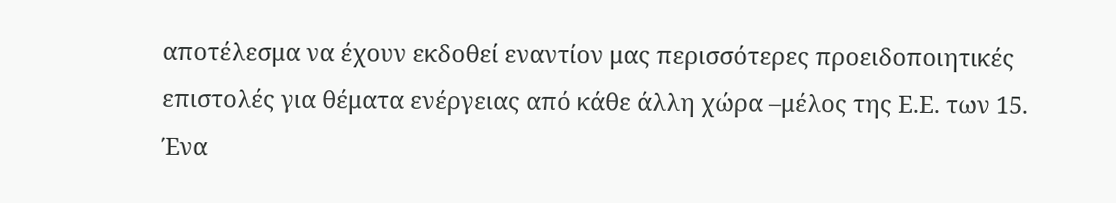αποτέλεσμα να έχουν εκδοθεί εναντίον μας περισσότερες προειδοποιητικές επιστολές για θέματα ενέργειας από κάθε άλλη χώρα –μέλος της Ε.Ε. των 15.
Ένα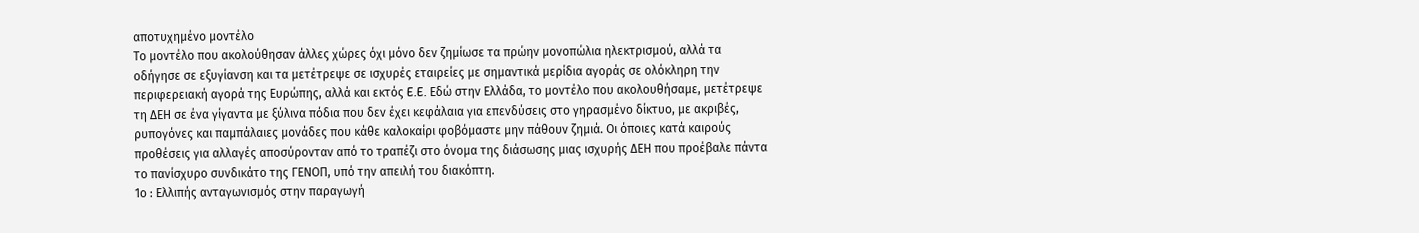αποτυχημένο μοντέλο
Το μοντέλο που ακολούθησαν άλλες χώρες όχι μόνο δεν ζημίωσε τα πρώην μονοπώλια ηλεκτρισμού, αλλά τα οδήγησε σε εξυγίανση και τα μετέτρεψε σε ισχυρές εταιρείες με σημαντικά μερίδια αγοράς σε ολόκληρη την περιφερειακή αγορά της Ευρώπης, αλλά και εκτός E.E. Εδώ στην Ελλάδα, το μοντέλο που ακολουθήσαμε, μετέτρεψε τη ΔΕΗ σε ένα γίγαντα με ξύλινα πόδια που δεν έχει κεφάλαια για επενδύσεις στο γηρασμένο δίκτυο, με ακριβές, ρυπογόνες και παμπάλαιες μονάδες που κάθε καλοκαίρι φοβόμαστε μην πάθουν ζημιά. Οι όποιες κατά καιρούς προθέσεις για αλλαγές αποσύρονταν από το τραπέζι στο όνομα της διάσωσης μιας ισχυρής ΔΕΗ που προέβαλε πάντα το πανίσχυρο συνδικάτο της ΓΕΝΟΠ, υπό την απειλή του διακόπτη.
1ο : Ελλιπής ανταγωνισμός στην παραγωγή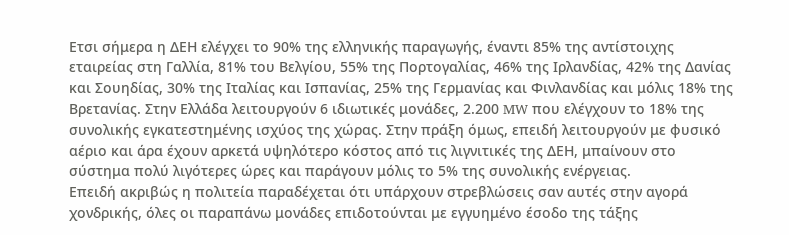Ετσι σήμερα η ΔΕΗ ελέγχει το 90% της ελληνικής παραγωγής, έναντι 85% της αντίστοιχης εταιρείας στη Γαλλία, 81% του Βελγίου, 55% της Πορτογαλίας, 46% της Ιρλανδίας, 42% της Δανίας και Σουηδίας, 30% της Ιταλίας και Ισπανίας, 25% της Γερμανίας και Φινλανδίας και μόλις 18% της Βρετανίας. Στην Ελλάδα λειτουργούν 6 ιδιωτικές μονάδες, 2.200 MW που ελέγχουν το 18% της συνολικής εγκατεστημένης ισχύος της χώρας. Στην πράξη όμως, επειδή λειτουργούν με φυσικό αέριο και άρα έχουν αρκετά υψηλότερο κόστος από τις λιγνιτικές της ΔΕΗ, μπαίνουν στο σύστημα πολύ λιγότερες ώρες και παράγουν μόλις το 5% της συνολικής ενέργειας.
Επειδή ακριβώς η πολιτεία παραδέχεται ότι υπάρχουν στρεβλώσεις σαν αυτές στην αγορά χονδρικής, όλες οι παραπάνω μονάδες επιδοτούνται με εγγυημένο έσοδο της τάξης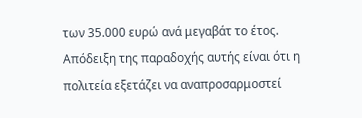των 35.000 ευρώ ανά μεγαβάτ το έτος. Απόδειξη της παραδοχής αυτής είναι ότι η πολιτεία εξετάζει να αναπροσαρμοστεί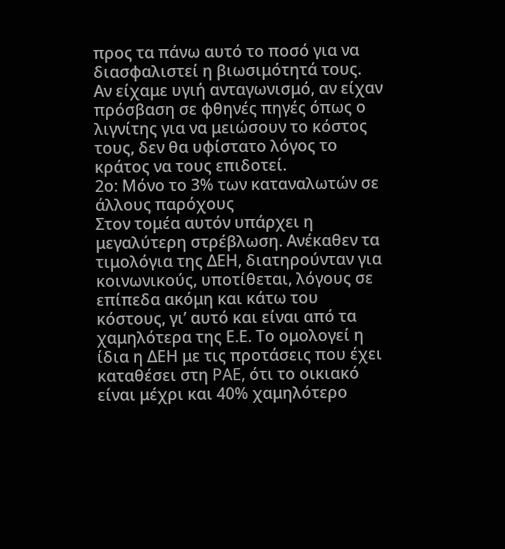προς τα πάνω αυτό το ποσό για να διασφαλιστεί η βιωσιμότητά τους. Αν είχαμε υγιή ανταγωνισμό, αν είχαν πρόσβαση σε φθηνές πηγές όπως ο λιγνίτης για να μειώσουν το κόστος τους, δεν θα υφίστατο λόγος το κράτος να τους επιδοτεί.
2ο: Μόνο το 3% των καταναλωτών σε άλλους παρόχους
Στον τομέα αυτόν υπάρχει η μεγαλύτερη στρέβλωση. Ανέκαθεν τα τιμολόγια της ΔΕΗ, διατηρούνταν για κοινωνικούς, υποτίθεται, λόγους σε επίπεδα ακόμη και κάτω του κόστους, γι’ αυτό και είναι από τα χαμηλότερα της Ε.Ε. Το ομολογεί η ίδια η ΔΕΗ με τις προτάσεις που έχει καταθέσει στη PAE, ότι το οικιακό είναι μέχρι και 40% χαμηλότερο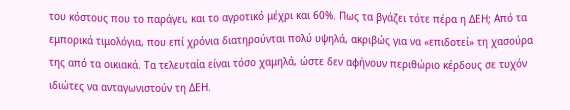του κόστους που το παράγει, και το αγροτικό μέχρι και 60%. Πως τα βγάζει τότε πέρα η ΔΕΗ; Από τα εμπορικά τιμολόγια, που επί χρόνια διατηρούνται πολύ υψηλά, ακριβώς για να «επιδοτεί» τη χασούρα της από τα οικιακά. Τα τελευταία είναι τόσο χαμηλά, ώστε δεν αφήνουν περιθώριο κέρδους σε τυχόν ιδιώτες να ανταγωνιστούν τη ΔΕΗ.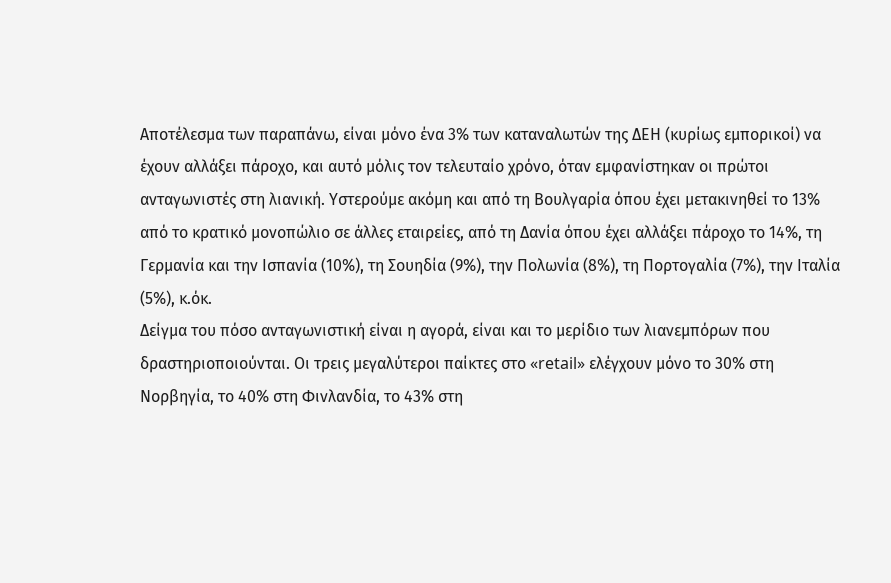Αποτέλεσμα των παραπάνω, είναι μόνο ένα 3% των καταναλωτών της ΔΕΗ (κυρίως εμπορικοί) να έχουν αλλάξει πάροχο, και αυτό μόλις τον τελευταίο χρόνο, όταν εμφανίστηκαν οι πρώτοι ανταγωνιστές στη λιανική. Υστερούμε ακόμη και από τη Βουλγαρία όπου έχει μετακινηθεί το 13% από το κρατικό μονοπώλιο σε άλλες εταιρείες, από τη Δανία όπου έχει αλλάξει πάροχο το 14%, τη Γερμανία και την Ισπανία (10%), τη Σουηδία (9%), την Πολωνία (8%), τη Πορτογαλία (7%), την Ιταλία (5%), κ.όκ.
Δείγμα του πόσο ανταγωνιστική είναι η αγορά, είναι και το μερίδιο των λιανεμπόρων που δραστηριοποιούνται. Οι τρεις μεγαλύτεροι παίκτες στο «retail» ελέγχουν μόνο το 30% στη Νορβηγία, το 40% στη Φινλανδία, το 43% στη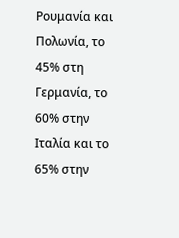Ρουμανία και Πολωνία, το 45% στη Γερμανία, το 60% στην Ιταλία και το 65% στην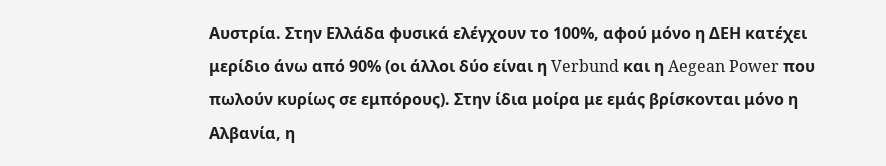Αυστρία. Στην Ελλάδα φυσικά ελέγχουν το 100%, αφού μόνο η ΔΕΗ κατέχει μερίδιο άνω από 90% (οι άλλοι δύο είναι η Verbund και η Aegean Power που πωλούν κυρίως σε εμπόρους). Στην ίδια μοίρα με εμάς βρίσκονται μόνο η Αλβανία, η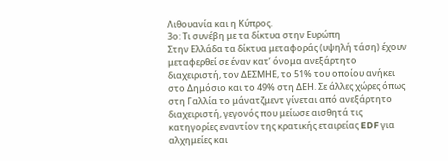Λιθουανία και η Κύπρος.
3ο: Τι συνέβη με τα δίκτυα στην Ευρώπη
Στην Ελλάδα τα δίκτυα μεταφοράς (υψηλή τάση) έχουν μεταφερθεί σε έναν κατ’ όνομα ανεξάρτητο διαχειριστή, τον ΔΕΣΜΗΕ, το 51% του οποίου ανήκει στο Δημόσιο και το 49% στη ΔΕΗ. Σε άλλες χώρες όπως στη Γαλλία το μάνατζμεντ γίνεται από ανεξάρτητο διαχειριστή, γεγονός που μείωσε αισθητά τις κατηγορίες εναντίον της κρατικής εταιρείας EDF για αλχημείες και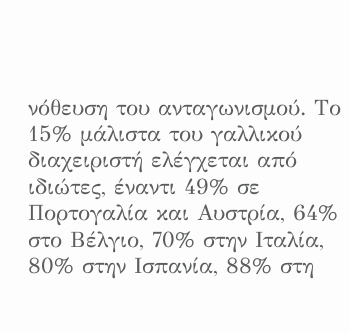νόθευση του ανταγωνισμού. Το 15% μάλιστα του γαλλικού διαχειριστή ελέγχεται από ιδιώτες, έναντι 49% σε Πορτογαλία και Αυστρία, 64% στο Βέλγιο, 70% στην Ιταλία, 80% στην Ισπανία, 88% στη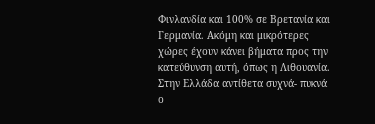Φινλανδία και 100% σε Βρετανία και Γερμανία. Ακόμη και μικρότερες χώρες έχουν κάνει βήματα προς την κατεύθυνση αυτή, όπως η Λιθουανία. Στην Ελλάδα αντίθετα συχνά- πυκνά ο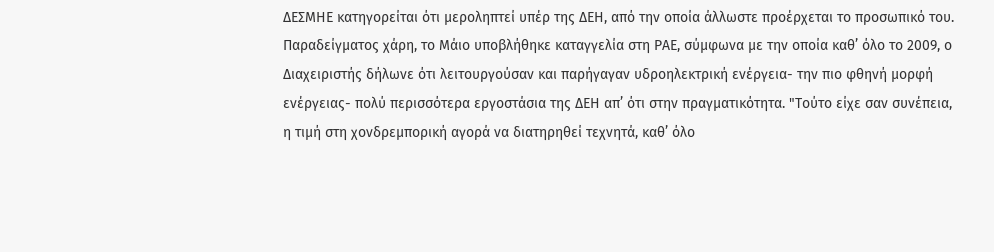ΔΕΣΜΗΕ κατηγορείται ότι μεροληπτεί υπέρ της ΔΕΗ, από την οποία άλλωστε προέρχεται το προσωπικό του. Παραδείγματος χάρη, το Μάιο υποβλήθηκε καταγγελία στη ΡΑΕ, σύμφωνα με την οποία καθ’ όλο το 2009, ο Διαχειριστής δήλωνε ότι λειτουργούσαν και παρήγαγαν υδροηλεκτρική ενέργεια- την πιο φθηνή μορφή ενέργειας- πολύ περισσότερα εργοστάσια της ΔΕΗ απ’ ότι στην πραγματικότητα. "Τούτο είχε σαν συνέπεια, η τιμή στη χονδρεμπορική αγορά να διατηρηθεί τεχνητά, καθ’ όλο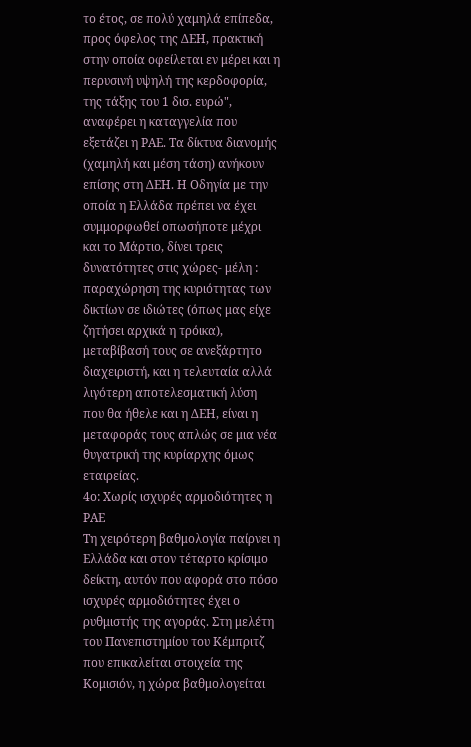το έτος, σε πολύ χαμηλά επίπεδα, προς όφελος της ΔΕΗ, πρακτική στην οποία οφείλεται εν μέρει και η περυσινή υψηλή της κερδοφορία, της τάξης του 1 δισ. ευρώ", αναφέρει η καταγγελία που εξετάζει η ΡΑΕ. Τα δίκτυα διανομής (χαμηλή και μέση τάση) ανήκουν επίσης στη ΔΕΗ. Η Οδηγία με την οποία η Ελλάδα πρέπει να έχει συμμορφωθεί οπωσήποτε μέχρι και το Μάρτιο, δίνει τρεις δυνατότητες στις χώρες- μέλη : παραχώρηση της κυριότητας των δικτίων σε ιδιώτες (όπως μας είχε ζητήσει αρχικά η τρόικα), μεταβίβασή τους σε ανεξάρτητο διαχειριστή, και η τελευταία αλλά λιγότερη αποτελεσματική λύση που θα ήθελε και η ΔΕΗ, είναι η μεταφοράς τους απλώς σε μια νέα θυγατρική της κυρίαρχης όμως εταιρείας.
4ο: Χωρίς ισχυρές αρμοδιότητες η ΡΑΕ
Τη χειρότερη βαθμολογία παίρνει η Ελλάδα και στον τέταρτο κρίσιμο δείκτη, αυτόν που αφορά στο πόσο ισχυρές αρμοδιότητες έχει ο ρυθμιστής της αγοράς. Στη μελέτη του Πανεπιστημίου του Κέμπριτζ που επικαλείται στοιχεία της Κομισιόν, η χώρα βαθμολογείται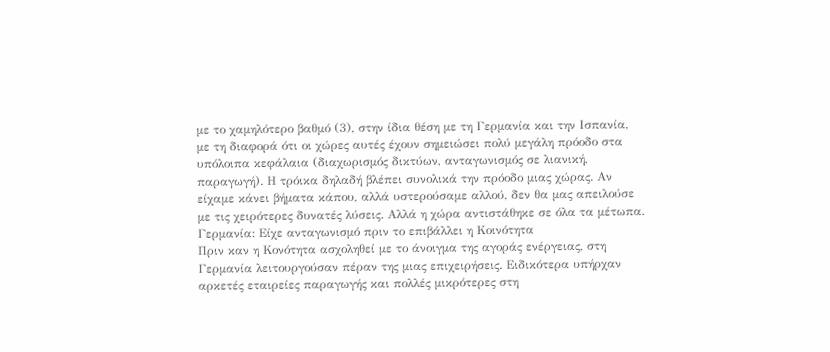με το χαμηλότερο βαθμό (3), στην ίδια θέση με τη Γερμανία και την Ισπανία, με τη διαφορά ότι οι χώρες αυτές έχουν σημειώσει πολύ μεγάλη πρόοδο στα υπόλοιπα κεφάλαια (διαχωρισμός δικτύων, ανταγωνισμός σε λιανική, παραγωγή). Η τρόικα δηλαδή βλέπει συνολικά την πρόοδο μιας χώρας. Αν είχαμε κάνει βήματα κάπου, αλλά υστερούσαμε αλλού, δεν θα μας απειλούσε με τις χειρότερες δυνατές λύσεις. Αλλά η χώρα αντιστάθηκε σε όλα τα μέτωπα.
Γερμανία: Είχε ανταγωνισμό πριν το επιβάλλει η Κοινότητα
Πριν καν η Κονότητα ασχοληθεί με το άνοιγμα της αγοράς ενέργειας, στη Γερμανία λειτουργούσαν πέραν της μιας επιχειρήσεις. Ειδικότερα υπήρχαν αρκετές εταιρείες παραγωγής και πολλές μικρότερες στη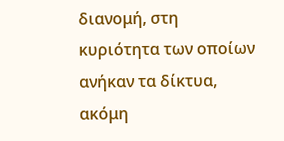διανομή, στη κυριότητα των οποίων ανήκαν τα δίκτυα, ακόμη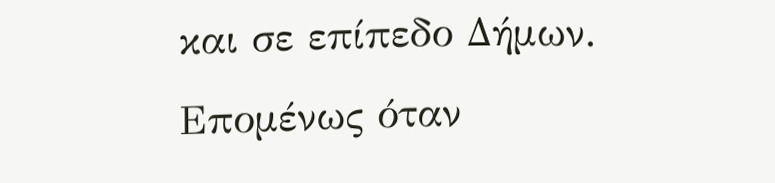και σε επίπεδο Δήμων. Επομένως όταν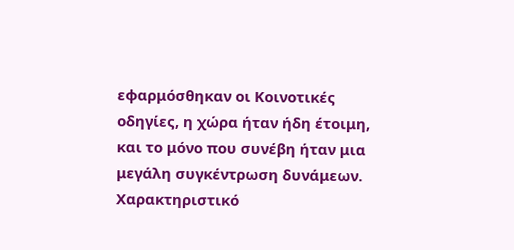εφαρμόσθηκαν οι Κοινοτικές οδηγίες, η χώρα ήταν ήδη έτοιμη, και το μόνο που συνέβη ήταν μια μεγάλη συγκέντρωση δυνάμεων. Χαρακτηριστικό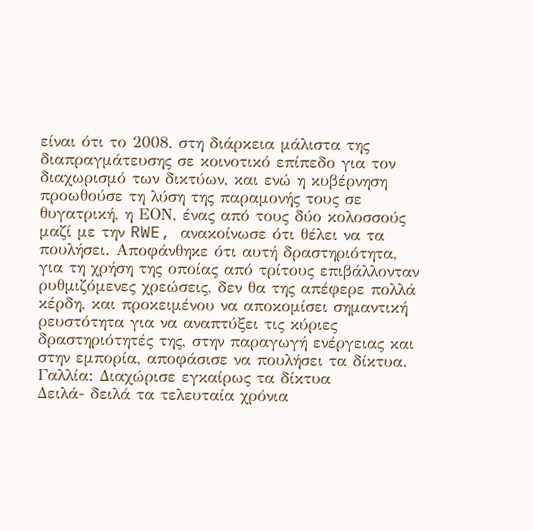είναι ότι το 2008, στη διάρκεια μάλιστα της διαπραγμάτευσης σε κοινοτικό επίπεδο για τον διαχωρισμό των δικτύων, και ενώ η κυβέρνηση προωθούσε τη λύση της παραμονής τους σε θυγατρική, η ΕΟΝ, ένας από τους δύο κολοσσούς μαζί με την RWE, ανακοίνωσε ότι θέλει να τα πουλήσει. Αποφάνθηκε ότι αυτή δραστηριότητα, για τη χρήση της οποίας από τρίτους επιβάλλονταν ρυθμιζόμενες χρεώσεις, δεν θα της απέφερε πολλά κέρδη, και προκειμένου να αποκομίσει σημαντική ρευστότητα για να αναπτύξει τις κύριες δραστηριότητές της, στην παραγωγή ενέργειας και στην εμπορία, αποφάσισε να πουλήσει τα δίκτυα.
Γαλλία: Διαχώρισε εγκαίρως τα δίκτυα
Δειλά- δειλά τα τελευταία χρόνια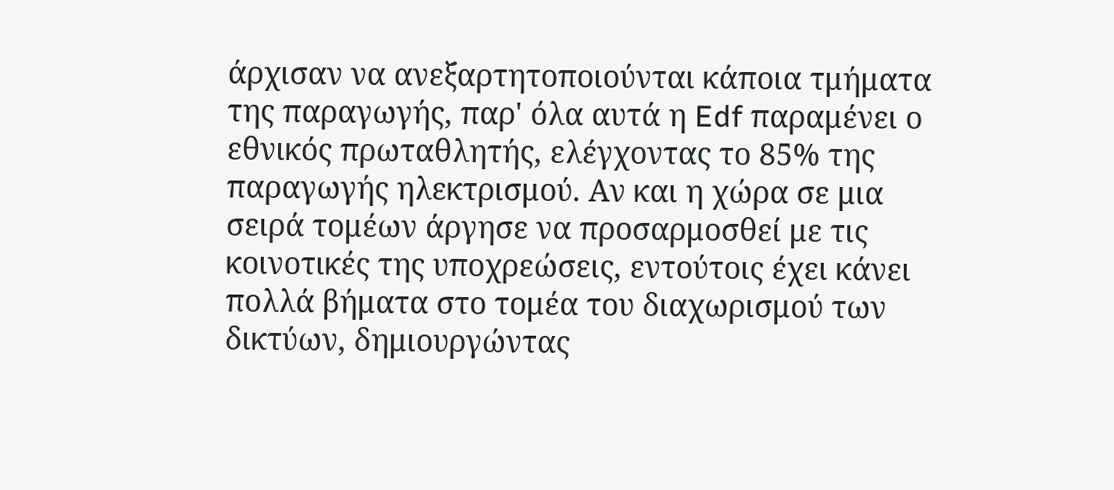άρχισαν να ανεξαρτητοποιούνται κάποια τμήματα της παραγωγής, παρ' όλα αυτά η Edf παραμένει ο εθνικός πρωταθλητής, ελέγχοντας το 85% της παραγωγής ηλεκτρισμού. Αν και η χώρα σε μια σειρά τομέων άργησε να προσαρμοσθεί με τις κοινοτικές της υποχρεώσεις, εντούτοις έχει κάνει πολλά βήματα στο τομέα του διαχωρισμού των δικτύων, δημιουργώντας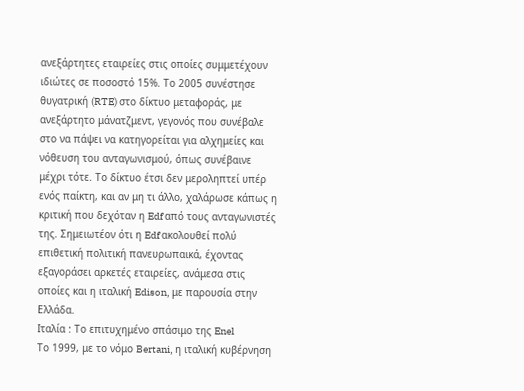ανεξάρτητες εταιρείες στις οποίες συμμετέχουν ιδιώτες σε ποσοστό 15%. Το 2005 συνέστησε θυγατρική (RTE) στο δίκτυο μεταφοράς, με ανεξάρτητο μάνατζμεντ, γεγονός που συνέβαλε στο να πάψει να κατηγορείται για αλχημείες και νόθευση του ανταγωνισμού, όπως συνέβαινε μέχρι τότε. Το δίκτυο έτσι δεν μεροληπτεί υπέρ ενός παίκτη, και αν μη τι άλλο, χαλάρωσε κάπως η κριτική που δεχόταν η Edf από τους ανταγωνιστές της. Σημειωτέον ότι η Edf ακολουθεί πολύ επιθετική πολιτική πανευρωπαικά, έχοντας εξαγοράσει αρκετές εταιρείες, ανάμεσα στις οποίες και η ιταλική Edison, με παρουσία στην Ελλάδα.
Ιταλία : Το επιτυχημένο σπάσιμο της Enel
Το 1999, με το νόμο Bertani, η ιταλική κυβέρνηση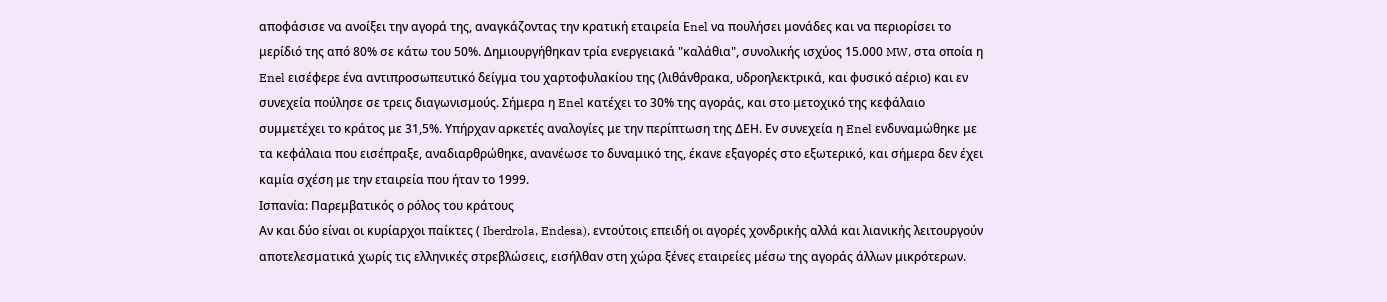αποφάσισε να ανοίξει την αγορά της, αναγκάζοντας την κρατική εταιρεία Εnel να πουλήσει μονάδες και να περιορίσει το μερίδιό της από 80% σε κάτω του 50%. Δημιουργήθηκαν τρία ενεργειακά "καλάθια", συνολικής ισχύος 15.000 MW, στα οποία η Enel εισέφερε ένα αντιπροσωπευτικό δείγμα του χαρτοφυλακίου της (λιθάνθρακα, υδροηλεκτρικά, και φυσικό αέριο) και εν συνεχεία πούλησε σε τρεις διαγωνισμούς. Σήμερα η Enel κατέχει το 30% της αγοράς, και στο μετοχικό της κεφάλαιο συμμετέχει το κράτος με 31,5%. Υπήρχαν αρκετές αναλογίες με την περίπτωση της ΔΕΗ. Εν συνεχεία η Enel ενδυναμώθηκε με τα κεφάλαια που εισέπραξε, αναδιαρθρώθηκε, ανανέωσε το δυναμικό της, έκανε εξαγορές στο εξωτερικό, και σήμερα δεν έχει καμία σχέση με την εταιρεία που ήταν το 1999.
Ισπανία: Παρεμβατικός ο ρόλος του κράτους
Αν και δύο είναι οι κυρίαρχοι παίκτες ( Iberdrola, Endesa), εντούτοις επειδή οι αγορές χονδρικής αλλά και λιανικής λειτουργούν αποτελεσματικά χωρίς τις ελληνικές στρεβλώσεις, εισήλθαν στη χώρα ξένες εταιρείες μέσω της αγοράς άλλων μικρότερων.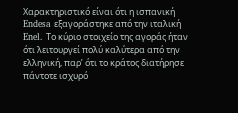Χαρακτηριστικό είναι ότι η ισπανική Endesa εξαγοράστηκε από την ιταλική Enel. Το κύριο στοιχείο της αγοράς ήταν ότι λειτουργεί πολύ καλύτερα από την ελληνική, παρ’ ότι το κράτος διατήρησε πάντοτε ισχυρό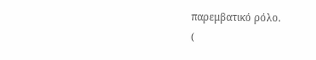παρεμβατικό ρόλο.
(